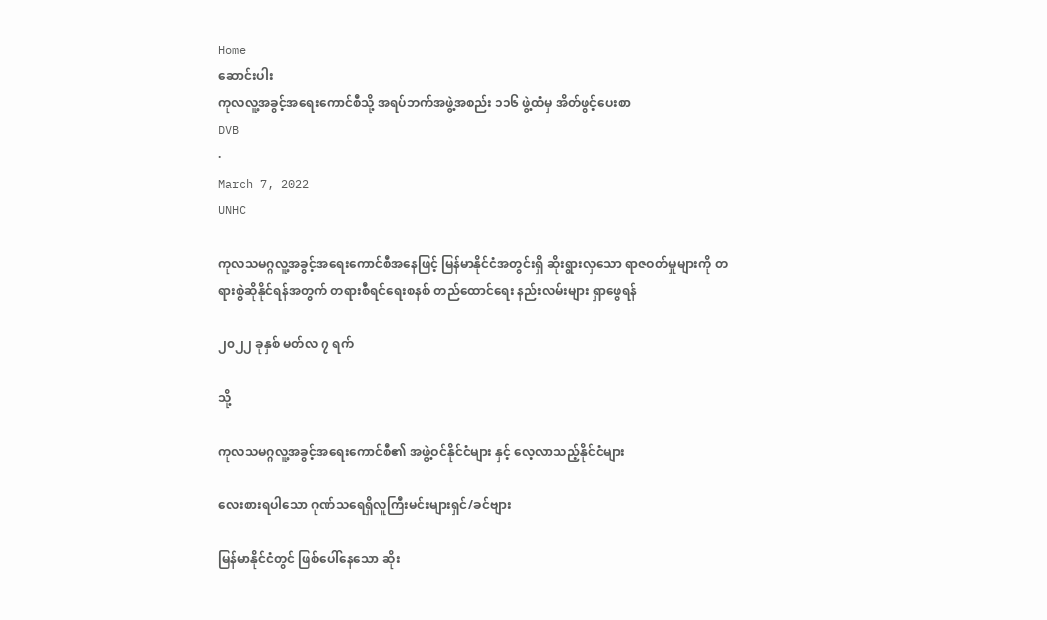Home
ဆောင်းပါး
ကုလလူ့အခွင့်အရေးကောင်စီသို့ အရပ်ဘက်အဖွဲ့အစည်း ၁၁၆ ဖွဲ့ထံမှ အိတ်ဖွင့်ပေးစာ
DVB
·
March 7, 2022
UNHC

ကုလသမဂ္ဂလူ့အခွင့်အရေးကောင်စီအနေဖြင့် မြန်မာနိုင်ငံအတွင်းရှိ ဆိုးရွားလှသော ရာဇဝတ်မှုများကို တရားစွဲဆိုနိုင်ရန်အတွက် တရားစီရင်ရေးစနစ် တည်ထောင်ရေး နည်းလမ်းများ ရှာဖွေရန်

၂၀၂၂ ခုနှစ် မတ်လ ၇ ရက်

သို့

ကုလသမဂ္ဂလူ့အခွင့်အရေးကောင်စီ၏ အဖွဲ့ဝင်နိုင်ငံများ နှင့် လေ့လာသည့်နိုင်ငံများ

လေးစားရပါသော ဂုဏ်သရေရှိလူကြီးမင်းများရှင်/ခင်ဗျား

မြန်မာနိုင်ငံတွင် ဖြစ်ပေါ်နေသော ဆိုး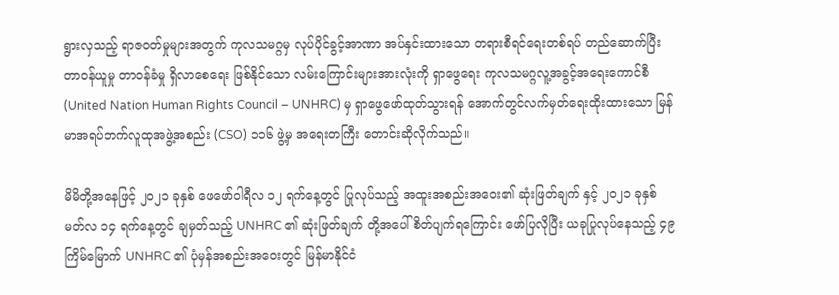ရွားလှသည့် ရာဇဝတ်မှုများအတွက် ကုလသမဂ္ဂမှ လုပ်ပိုင်ခွင့်အာဏာ အပ်နှင်းထားသော တရားစီရင်ရေးတစ်ရပ် တည်ဆောက်ပြီး တာဝန်ယူမှု တာဝန်ခံမှု ရှိလာစေရေး ဖြစ်နိုင်သော လမ်းကြောင်းများအားလုံးကို ရှာဖွေရေး ကုလသမဂ္ဂလူ့အခွင့်အရေးကောင်စီ (United Nation Human Rights Council – UNHRC) မှ ရှာဖွေဖော်ထုတ်သွားရန် အောက်တွင်လက်မှတ်ရေးထိုးထားသော မြန်မာအရပ်ဘက်လူထုအဖွဲ့အစည်း (CSO) ၁၁၆ ဖွဲ့မှ အရေးတကြီး တောင်းဆိုလိုက်သည်။

မိမိတို့အနေဖြင့် ၂၀၂၁ ခုနှစ် ဖေဖော်ဝါရီလ ၁၂ ရက်နေ့တွင် ပြုလုပ်သည့် အထူးအစည်းအဝေး၏ ဆုံးဖြတ်ချက် နှင့် ၂၀၂၁ ခုနှစ် မတ်လ ၁၄ ရက်နေ့တွင် ချမှတ်သည့် UNHRC ၏ ဆုံးဖြတ်ချက် တို့အပေါ် စိတ်ပျက်ရကြောင်း ဖော်ပြလိုပြီး ယခုပြုလုပ်နေသည့် ၄၉ ကြိမ်မြောက် UNHRC ၏ ပုံမှန်အစည်းအဝေးတွင် မြန်မာနိုင်ငံ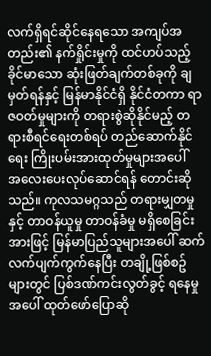လက်ရှိရင်ဆိုင်နေရသော အကျပ်အတည်း၏ နက်ရှိုင်းမှုကို ထင်ဟပ်သည့် ခိုင်မာသော ဆုံးဖြတ်ချက်တစ်ခုကို ချမှတ်ရန်နှင့် မြန်မာနိုင်ငံရှိ နိုင်ငံတကာ ရာဇဝတ်မှုများကို တရားစွဲဆိုနိုင်မည့် တရားစီရင်ရေးတစ်ရပ် တည်ဆောက်နိုင်ရေး ကြိုးပမ်းအားထုတ်မှုများအပေါ် အ‌လေးပေးလုပ်‌ဆောင်ရန် တောင်းဆိုသည်။ ကုလသမဂ္ဂသည် တရားမျှတမှုနှင့် တာဝန်ယူမှု တာဝန်ခံမှု မရှိစေခြင်းအားဖြင့် မြန်မာပြည်သူများအပေါ် ဆက်လက်ပျက်ကွက်နေပြီး တချို့ဖြစ်စဥ်များတွင် ပြစ်ဒဏ်ကင်းလွတ်ခွင့် ရနေမှုအပေါ် ထုတ်ဖော်ပြောဆို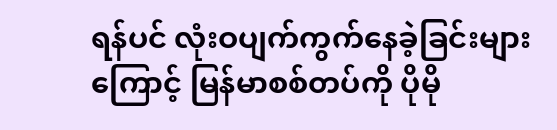ရန်ပင် လုံးဝပျက်ကွက်နေခဲ့ခြင်းများကြောင့် မြန်မာစစ်တပ်ကို ပိုမို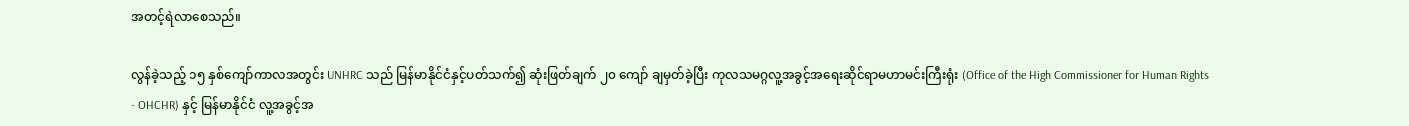အတင့်ရဲလာစေသည်။

လွန်ခဲ့သည့် ၁၅ နှစ်ကျော်ကာလအတွင်း UNHRC သည် မြန်မာနိုင်ငံနှင့်ပတ်သက်၍ ဆုံးဖြတ်ချက် ၂၀ ကျော် ချမှတ်ခဲ့ပြီး ကုလသမဂ္ဂလူ့အခွင့်အရေးဆိုင်ရာမဟာမင်းကြီးရုံး (Office of the High Commissioner for Human Rights - OHCHR) နှင့် မြန်မာနိုင်ငံ လူ့အခွင့်အ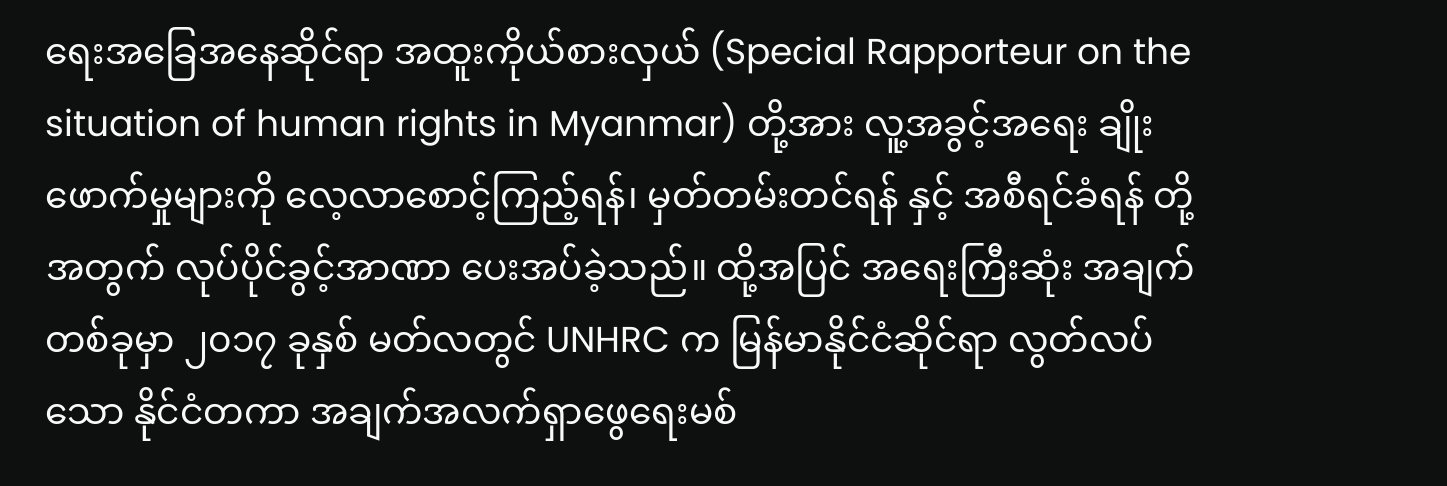ရေးအခြေအနေဆိုင်ရာ အထူးကိုယ်စားလှယ် (Special Rapporteur on the situation of human rights in Myanmar) တို့အား လူ့အခွင့်အရေး ချိုးဖောက်မှုများကို လေ့လာစောင့်ကြည့်ရန်၊ မှတ်တမ်းတင်ရန် နှင့် အစီရင်ခံရန် တို့အတွက် လုပ်ပိုင်ခွင့်အာဏာ ပေးအပ်ခဲ့သည်။ ထို့အပြင် အရေးကြီးဆုံး အချက်တစ်ခုမှာ ၂၀၁၇ ခုနှစ် မတ်လတွင် UNHRC က မြန်မာနိုင်ငံဆိုင်ရာ လွတ်လပ်သော နိုင်ငံတကာ အချက်အလက်ရှာဖွေရေးမစ်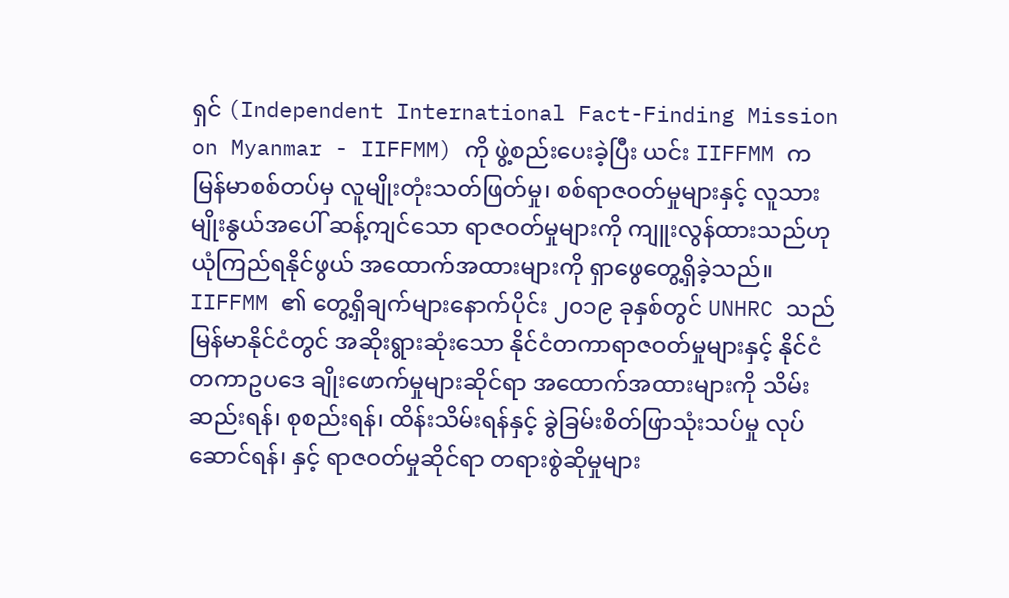ရှင် (Independent International Fact-Finding Mission on Myanmar - IIFFMM) ကို ဖွဲ့စည်းပေးခဲ့ပြီး ယင်း IIFFMM က မြန်မာစစ်တပ်မှ လူမျိုးတုံးသတ်ဖြတ်မှု၊ စစ်ရာဇဝတ်မှုများနှင့် လူသားမျိုးနွယ်အပေါ် ဆန့်ကျင်သော ရာဇဝတ်မှုများကို ကျူးလွန်ထားသည်ဟု ယုံကြည်ရနိုင်ဖွယ် အထောက်အထားများကို ရှာဖွေတွေ့ရှိခဲ့သည်။ IIFFMM ၏ တွေ့ရှိချက်များနောက်ပိုင်း ၂၀၁၉ ခုနှစ်တွင် UNHRC သည် မြန်မာနိုင်ငံတွင် အဆိုးရွားဆုံးသော နိုင်ငံတကာရာဇဝတ်မှုများနှင့် နိုင်ငံတကာဥပဒေ ချိုးဖောက်မှုများဆိုင်ရာ အထောက်အထားများကို သိမ်းဆည်းရန်၊ စုစည်းရန်၊ ထိန်းသိမ်းရန်နှင့် ခွဲခြမ်းစိတ်ဖြာသုံးသပ်မှု လုပ်ဆောင်ရန်၊ နှင့် ရာဇဝတ်မှုဆိုင်ရာ တရားစွဲဆိုမှုများ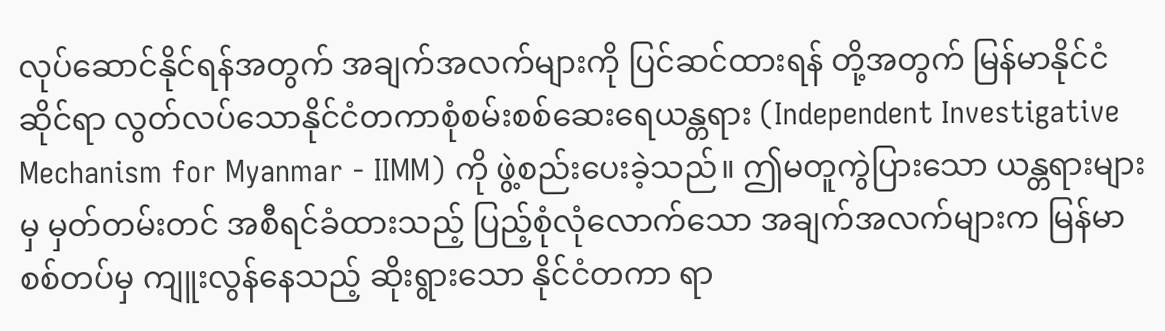လုပ်ဆောင်နိုင်ရန်အတွက် အချက်အလက်‌များကို ပြင်ဆင်ထားရန် တို့အတွက် မြန်မာနိုင်ငံဆိုင်ရာ လွတ်လပ်သောနိုင်ငံတကာစုံစမ်းစစ်ဆေးရေယန္တရား (Independent Investigative Mechanism for Myanmar - IIMM) ကို ဖွဲ့စည်းပေးခဲ့သည်။ ဤမတူကွဲပြားသော ယန္တရားများမှ မှတ်တမ်းတင် အစီရင်ခံထားသည့် ပြည့်စုံလုံလောက်သော အချက်အလက်များက မြန်မာစစ်တပ်မှ ကျူးလွန်နေသည့် ဆိုးရွားသော နိုင်ငံတကာ ရာ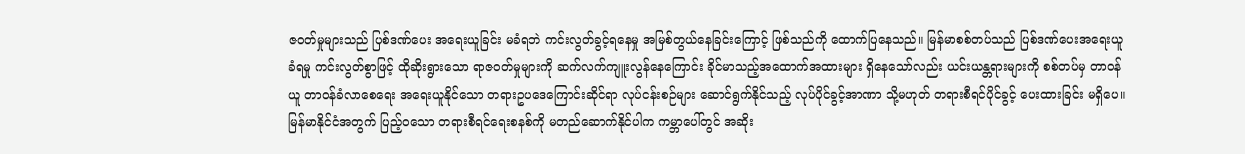ဇဝတ်မှုများသည် ပြစ်ဒဏ်ပေး အရေးယူခြင်း မခံရဘဲ ကင်းလွတ်ခွင့်ရနေမှု အမြစ်တွယ်နေခြင်းကြောင့် ဖြစ်သည်ကို ထောက်ပြနေသည်။ မြန်မာစစ်တပ်သည် ပြစ်ဒဏ်ပေးအရေးယူခံရမှု ကင်းလွတ်စွာဖြင့် ထိုဆိုးရွားသော ရာဇဝတ်မှုများကို ဆက်လက်ကျူးလွန်နေကြောင်း ခိုင်မာသည့်အထောက်အထားများ ရှိနေသော်လည်း ယင်းယန္တရားများကို စစ်တပ်မှ တာဝန်ယူ တာဝန်ခံလာစေရေး အရေးယူနိုင်သော တရားဥပဒေကြောင်းဆိုင်ရာ လုပ်ငန်းစဉ်များ ဆောင်ရွက်နိုင်သည့် လုပ်ပိုင်ခွင့်အာဏာ သို့မဟုတ် တရားစီရင်ပိုင်ခွင့် ပေးထားခြင်း မရှိပေ။ မြန်မာနိုင်ငံအတွက် ပြည့်ဝသော တရားစီရင်ရေးစနစ်ကို မတည်ဆောက်နိုင်ပါက ကမ္ဘာပေါ်တွင် အဆိုး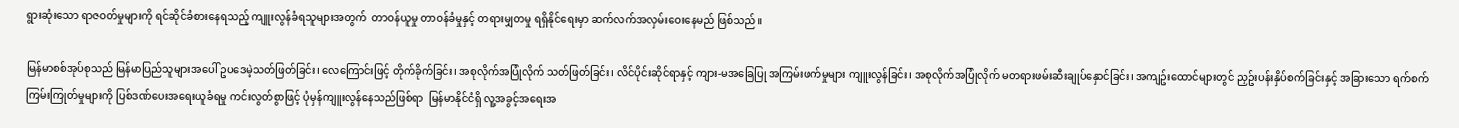ရွားဆုံးသော ရာဇဝတ်မှုများကို ရင်ဆိုင်ခံစားနေရသည့် ကျူးလွန်ခံရသူများအတွက်  တာဝန်ယူမှု တာဝန်ခံမှုနှင့် တရားမျှတမှု ရရှိနိုင်ရေးမှာ ဆက်လက်အလှမ်းဝေးနေမည် ဖြစ်သည်။

မြန်မာစစ်အုပ်စုသည် မြန်မာပြည်သူများအပေါ် ဥပဒေမဲ့သတ်ဖြတ်ခြင်း၊ လေကြောင်းဖြင့် တိုက်ခိုက်ခြင်း၊ အစုလိုက်အပြုံလိုက် သတ်ဖြတ်ခြင်း၊ လိင်ပိုင်းဆိုင်ရာနှင့် ကျား-မအခြေပြု အကြမ်းဖက်မှုများ ကျူးလွန်ခြင်း၊ အစုလိုက်အပြုံလိုက် မတရားဖမ်းဆီးချုပ်နှောင်ခြင်း၊ အကျဥ်းထောင်များတွင် ညှဥ်းပန်းနှိပ်စက်ခြင်းနှင့် အခြားသော ရက်စက်ကြမ်းကြုတ်မှုများကို ပြစ်ဒဏ်ပေးအရေးယူခံရမှု ကင်းလွတ်စွာဖြင့် ပုံမှန်ကျူးလွန်နေသည်ဖြစ်ရာ  မြန်မာနိုင်ငံရှိ လူ့အခွင့်အရေးအ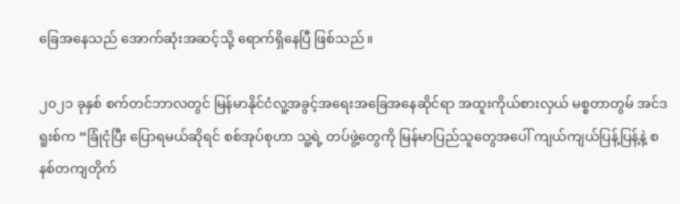ခြေအနေသည် အောက်ဆုံးအဆင့်သို့ ရောက်ရှိနေပြီ ဖြစ်သည်။

၂၀၂၁ ခုနှစ် စက်တင်ဘာလတွင် မြန်မာနိုင်ငံလူ့အခွင့်အရေးအခြေအနေဆိုင်ရာ အထူးကိုယ်စားလှယ် မစ္စတာတွမ် အင်ဒရူးစ်က “ခြုံငုံပြီး ပြောရမယ်ဆိုရင် စစ်အုပ်စုဟာ သူ့ရဲ့ တပ်ဖွဲ့တွေကို မြန်မာပြည်သူတွေအပေါ် ကျယ်ကျယ်ပြန့်ပြန့်နဲ့ စနစ်တကျတိုက်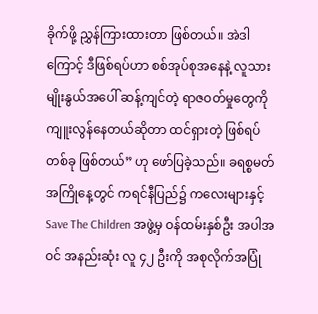ခိုက်ဖို့ ညွှန်ကြားထားတာ ဖြစ်တယ်။ အဲဒါကြောင့် ဒီဖြစ်ရပ်ဟာ စစ်အုပ်စုအနေနဲ့ လူသားမျိုးနွယ်အပေါ် ဆန့်ကျင်တဲ့ ရာဇဝတ်မှုတွေကို ကျူးလွန်နေတယ်ဆိုတာ ထင်ရှားတဲ့ ဖြစ်ရပ်တစ်ခု ဖြစ်တယ်” ဟု ဖော်ပြခဲ့သည်။ ခရစ္စမတ် အကြိုနေ့တွင် ကရင်နီပြည်၌ ကလေးများနှင့် Save The Children အဖွဲ့မှ ဝန်ထမ်းနှစ်ဦး အပါအဝင် အနည်းဆုံး လူ ၄၂ ဦးကို အစုလိုက်အပြုံ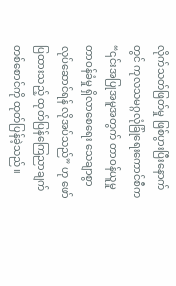လိုက်သတ်ဖြတ်မှု ဖြစ်ပွားပြီးနောက်တွင် ကုလသမဂ္ဂလုံခြုံရေးကောင်စီက “၎င်းအပြုအမူအတွက် တာဝန်ယူမှု တာဝန်ခံမှု ရှိလာစေရေး သေချာစွာလုပ်ဆောင်ရန် လိုအပ်သည်” ဟု ဖော်ပြထားသည့် ထုတ်ပြန်ကြေညာချက် တစ်စောင်ကို ထုတ်ပြန်ခဲ့သည်။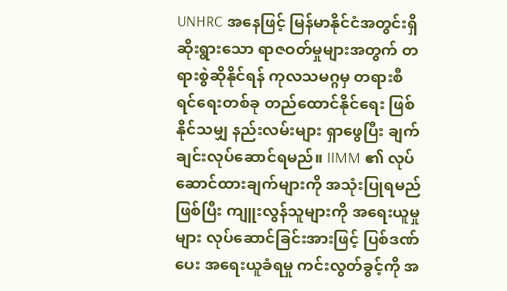UNHRC အနေဖြင့် မြန်မာနိုင်ငံအတွင်းရှိ ဆိုးရွားသော ရာဇဝတ်မှုများအတွက် တရားစွဲဆိုနိုင်ရန် ကုလသမဂ္ဂမှ တရားစီရင်ရေးတစ်ခု တည်ထောင်နိုင်ရေး ဖြစ်နိုင်သမျှ နည်းလမ်းများ ရှာဖွေပြီး ချက်ချင်းလုပ်ဆောင်ရမည်။ IIMM ၏ လုပ်ဆောင်ထားချက်များကို အသုံးပြုရမည်ဖြစ်ပြီး ကျူးလွန်သူများကို အရေးယူမှုများ လုပ်ဆောင်ခြင်းအားဖြင့် ပြစ်ဒဏ်ပေး အရေးယူခံရမှု ကင်းလွတ်ခွင့်ကို အ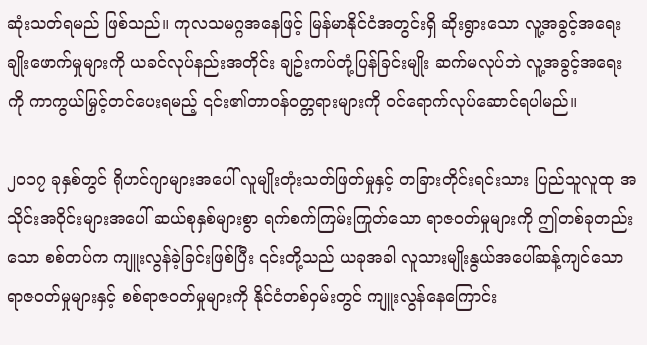ဆုံးသတ်ရမည် ဖြစ်သည်။ ကုလသမဂ္ဂအနေဖြင့် မြန်မာနိုင်ငံအတွင်းရှိ ဆိုးရွားသော လူ့အခွင့်အရေးချိုးဖောက်မှုများကို ယခင်လုပ်နည်းအတိုင်း ချဥ်းကပ်တုံ့ပြန်ခြင်းမျိုး ဆက်မလုပ်ဘဲ လူ့အခွင့်အရေးကို ကာကွယ်မြှင့်တင်ပေးရမည့် ၎င်း၏တာဝန်ဝတ္တရားများကို ဝင်ရောက်လုပ်ဆောင်ရပါမည်။

၂၀၁၇ ခုနှစ်တွင် ရိုဟင်ဂျာများအပေါ် လူမျိုးတုံးသတ်ဖြတ်မှုနှင့် တခြားတိုင်းရင်းသား ပြည်သူလူထု အသိုင်းအဝိုင်းများအပေါ် ဆယ်စုနှစ်များစွာ ရက်စက်ကြမ်းကြုတ်သော ရာဇ၀တ်မှုများကို ဤတစ်ခုတည်းသော စစ်တပ်က ကျူးလွန်ခဲ့ခြင်းဖြစ်ပြီး ၎င်းတို့သည် ယခုအခါ လူသားမျိုးနွယ်အပေါ်ဆန့်ကျင်သော ရာဇ၀တ်မှုများနှင့် စစ်ရာဇ၀တ်မှုများကို နိုင်ငံတစ်ဝှမ်းတွင် ကျူးလွန်နေကြောင်း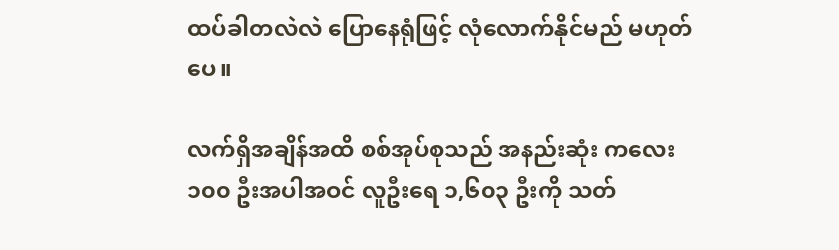ထပ်ခါတလဲလဲ ပြောနေရုံဖြင့် လုံလောက်နိုင်မည် မဟုတ်ပေ။

လက်ရှိအချိန်အထိ စစ်အုပ်စုသည် အနည်းဆုံး ကလေး ၁၀၀ ဦးအပါအဝင် လူဦးရေ ၁,၆၀၃ ဦးကို သတ်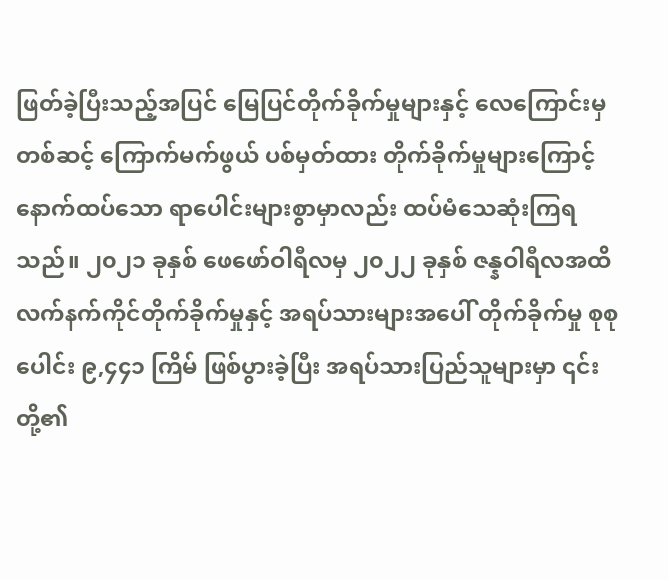ဖြတ်ခဲ့ပြီးသည့်အပြင် မြေပြင်တိုက်ခိုက်မှုများနှင့် လေကြောင်းမှတစ်ဆင့် ကြောက်မက်ဖွယ် ပစ်မှတ်ထား တိုက်ခိုက်မှုများကြောင့် နောက်ထပ်သော ရာပေါင်းများစွာမှာလည်း ထပ်မံသေဆုံးကြရသည်။ ၂၀၂၁ ခုနှစ် ဖေဖော်ဝါရီလမှ ၂၀၂၂ ခုနှစ် ဇန္နဝါရီလအထိ လက်နက်ကိုင်တိုက်ခိုက်မှုနှင့် အရပ်သားများအပေါ် တိုက်ခိုက်မှု‌ စုစုပေါင်း ၉,၄၄၁ ကြိမ် ဖြစ်ပွားခဲ့ပြီး အရပ်သားပြည်သူများမှာ ၎င်းတို့၏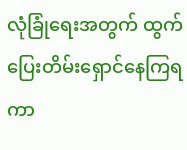လုံခြုံရေးအတွက် ထွက်ပြေးတိမ်းရှောင်နေကြရကာ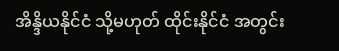အိန္ဒိယနိုင်ငံ သို့မဟုတ် ထိုင်းနိုင်ငံ အတွင်း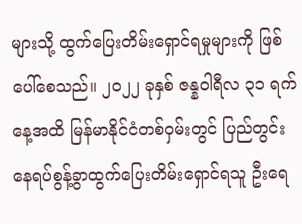များသို့ ထွက်ပြေးတိမ်းရှောင်ရမှုများကို ဖြစ်ပေါ်စေသည်။ ၂၀၂၂ ခုနှစ် ဇန္နဝါရီလ ၃၁ ရက်နေ့အထိ မြန်မာနိုင်ငံတစ်ဝှမ်းတွင် ပြည်တွင်းနေရပ်စွန့်ခွာထွက်ပြေးတိမ်းရှောင်ရသူ ဦးရေ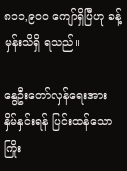၈၁၁,၉၀၀ ကျော်ရှိပြီဟု ခန့်မှန်းသိရှိ ရသည်။

နွေဦးတော်လှန်ရေးအား နှိမ်နှင်းရန် ပြင်းထန်သော ကြိုး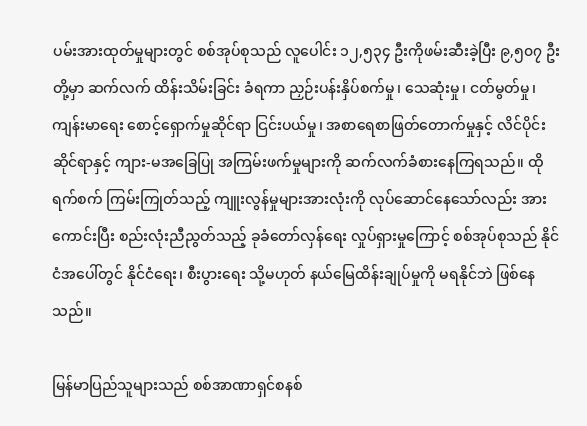ပမ်းအားထုတ်မှုများတွင် စစ်အုပ်စုသည် လူပေါင်း ၁၂,၅၃၄ ဦးကိုဖမ်းဆီးခဲ့ပြီး ၉,၅၀၇ ဦးတို့မှာ ဆက်လက် ထိန်းသိမ်းခြင်း ခံရကာ ညှဉ်းပန်းနှိပ်စက်မှု၊ သေဆုံးမှု၊ ငတ်မွတ်မှု၊ ကျန်းမာရေး စောင့်ရှောက်မှုဆိုင်ရာ ငြင်းပယ်မှု၊ အစာရေစာဖြတ်တောက်မှုနှင့် လိင်ပိုင်းဆိုင်ရာနှင့် ကျား-မအခြေပြု အကြမ်းဖက်မှုများကို ဆက်လက်ခံစားနေကြရသည်။ ထိုရက်စက် ကြမ်းကြုတ်သည့် ကျူးလွန်မှုများအားလုံးကို လုပ်ဆောင်နေသော်လည်း အားကောင်းပြီး စည်းလုံးညီညွတ်သည့် ခုခံတော်လှန်ရေး လှုပ်ရှားမှုကြောင့် စစ်အုပ်စုသည် နိုင်ငံအပေါ်တွင် နိုင်ငံရေး၊ စီးပွားရေး သို့မဟုတ် နယ်မြေထိန်းချုပ်မှုကို မရနိုင်ဘဲ ဖြစ်နေသည်။

မြန်မာပြည်သူများသည် စစ်အာဏာရှင်စနစ်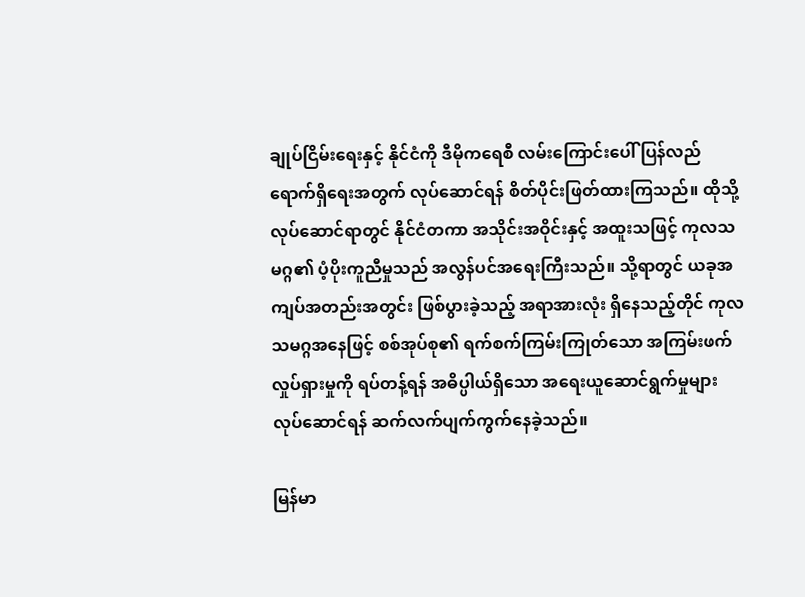ချုပ်ငြိမ်းရေးနှင့် နိုင်ငံကို ဒီမိုကရေစီ လမ်းကြောင်းပေါ် ပြန်လည်ရောက်ရှိရေးအတွက် လုပ်ဆောင်ရန် စိတ်ပိုင်းဖြတ်ထားကြသည်။ ထိုသို့လုပ်ဆောင်ရာတွင် နိုင်ငံတကာ အသိုင်းအဝိုင်းနှင့် အထူးသဖြင့် ကုလသမဂ္ဂ၏ ပံ့ပိုးကူညီမှုသည် အလွန်ပင်အရေးကြီးသည်။ သို့ရာတွင် ယခုအကျပ်အတည်းအတွင်း ဖြစ်ပွားခဲ့သည့် အရာအားလုံး ရှိနေသည့်တိုင် ကုလသမဂ္ဂအနေဖြင့် စစ်အုပ်စု၏ ရက်စက်ကြမ်းကြုတ်သော အကြမ်းဖက်လှုပ်ရှားမှုကို ရပ်တန့်ရန် အဓိပ္ပါယ်ရှိသော အရေးယူဆောင်ရွက်မှုများ လုပ်ဆောင်ရန် ဆက်လက်ပျက်ကွက်နေခဲ့သည်။

မြန်မာ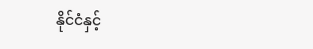နိုင်ငံနှင့်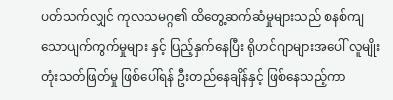ပတ်သက်လျှင် ကုလသမဂ္ဂ၏ ထိတွေ့ဆက်ဆံမှုများသည် စနစ်ကျသောပျက်ကွက်မှုများ နှင့် ပြည့်နှက်နေပြီး ရိုဟင်ဂျာများအပေါ် လူမျိုးတုံးသတ်ဖြတ်မှု ဖြစ်ပေါ်ရန် ဦးတည်နေချိန်နှင့် ဖြစ်နေသည့်ကာ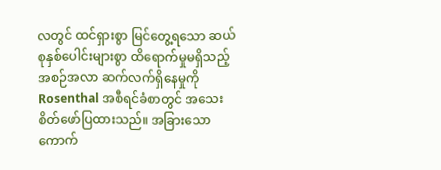လတွင် ထင်ရှားစွာ မြင်တွေ့ရသော ဆယ်စုနှစ်ပေါင်းများစွာ ထိရောက်မှုမရှိသည့် အစဉ်အလာ ဆက်လက်ရှိနေမှုကို Rosenthal အစီရင်ခံစာတွင် အသေးစိတ်ဖော်ပြထားသည်။ အခြားသော ကောက်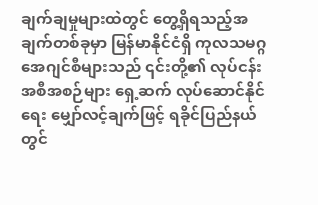ချက်ချမှုများထဲတွင် တွေ့ရှိရသည့်အချက်တစ်ခုမှာ မြန်မာနိုင်ငံရှိ ကုလသမဂ္ဂအေဂျင်စီများသည် ၎င်းတို့၏ လုပ်ငန်းအစီအစဉ်များ ရှေ့ဆက် လုပ်ဆောင်နိုင်ရေး မျှော်လင့်ချက်ဖြင့် ရခိုင်ပြည်နယ်တွင်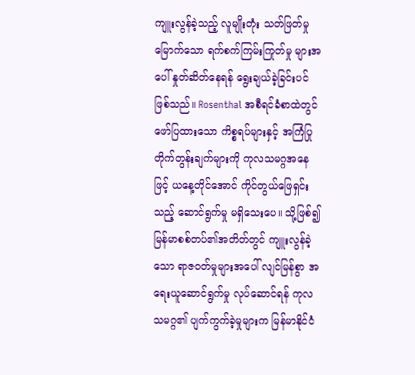ကျူးလွန်ခဲ့သည့် လူမျိုးတုံး သတ်ဖြတ်မှုမြောက်သော ရက်စက်ကြမ်းကြုတ်မှု များအပေါ် နှုတ်ဆိတ်နေရန် ရွေးချယ်ခဲ့ခြင်းပင် ဖြစ်သည်။ Rosenthal အစီရင်ခံစာထဲတွင် ဖော်ပြထားသော ကိစ္စရပ်များနှင့် အကြံပြုတိုက်တွန်းချက်များကို ကုလသမဂ္ဂအနေဖြင့် ယနေ့တိုင်အောင် ကိုင်တွယ်ဖြေရှင်းသည့် ဆောင်ရွက်မှု မရှိသေးပေ။ သို့ဖြစ်၍ မြန်မာစစ်တပ်၏အတိတ်တွင် ကျူးလွန်ခဲ့သော ရာဇ၀တ်မှုများအပေါ် လျင်မြန်စွာ အရေးယူဆောင်ရွက်မှု လုပ်ဆောင်ရန် ကုလသမဂ္ဂ၏ ပျက်ကွက်ခဲ့မှုများက မြန်မာနိုင်ငံ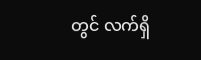တွင် လက်ရှိ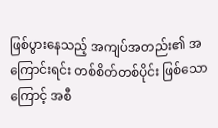ဖြစ်ပွားနေသည့် အကျပ်အတည်း၏ အကြောင်းရင်း တစ်စိတ်တစ်ပိုင်း ဖြစ်သောကြောင့် အစီ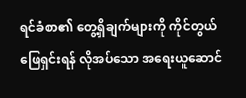ရင်ခံစာ၏ တွေ့ရှိချက်များကို ကိုင်တွယ်ဖြေရှင်းရန် လိုအပ်သော အရေးယူဆောင်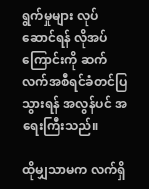ရွက်မှုများ လုပ်ဆောင်ရန် လိုအပ်ကြောင်းကို ဆက်လက်အစီရင်ခံတင်ပြသွားရန် အလွန်ပင် အရေးကြီးသည်။

ထိုမျှသာမက လက်ရှိ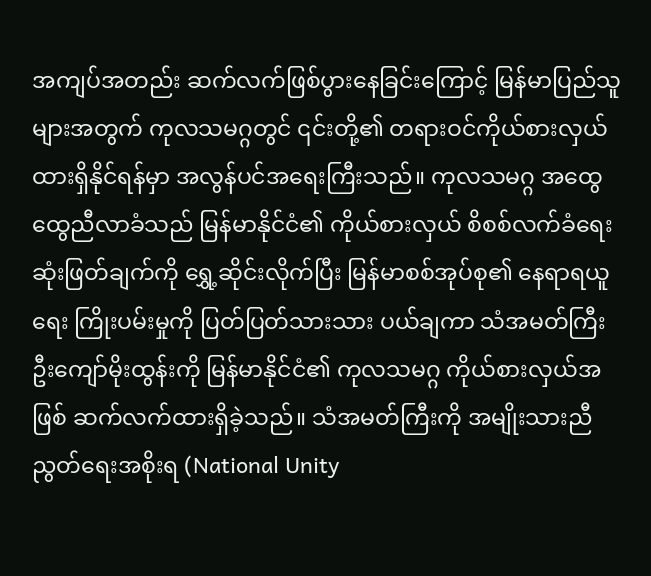အကျပ်အတည်း ဆက်လက်ဖြစ်ပွားနေခြင်းကြောင့် မြန်မာပြည်သူများအတွက် ကုလသမဂ္ဂတွင် ၎င်းတို့၏ တရားဝင်ကိုယ်စားလှယ် ထားရှိနိုင်ရန်မှာ အလွန်ပင်အရေးကြီးသည်။ ကုလသမဂ္ဂ အထွေထွေညီလာခံသည် မြန်မာနိုင်ငံ၏ ကိုယ်စားလှယ် စိစစ်လက်ခံရေး ဆုံးဖြတ်ချက်ကို ရွှေ့ဆိုင်းလိုက်ပြီး မြန်မာစစ်အုပ်စု၏ နေရာရယူရေး ကြိုးပမ်းမှုကို ပြတ်ပြတ်သားသား ပယ်ချကာ သံအမတ်ကြီး ဦးကျော်မိုးထွန်းကို မြန်မာနိုင်ငံ၏ ကုလသမဂ္ဂ ကိုယ်စားလှယ်အဖြစ် ဆက်လက်ထားရှိခဲ့သည်။ သံအမတ်ကြီးကို အမျိုးသားညီညွတ်ရေးအစိုးရ (National Unity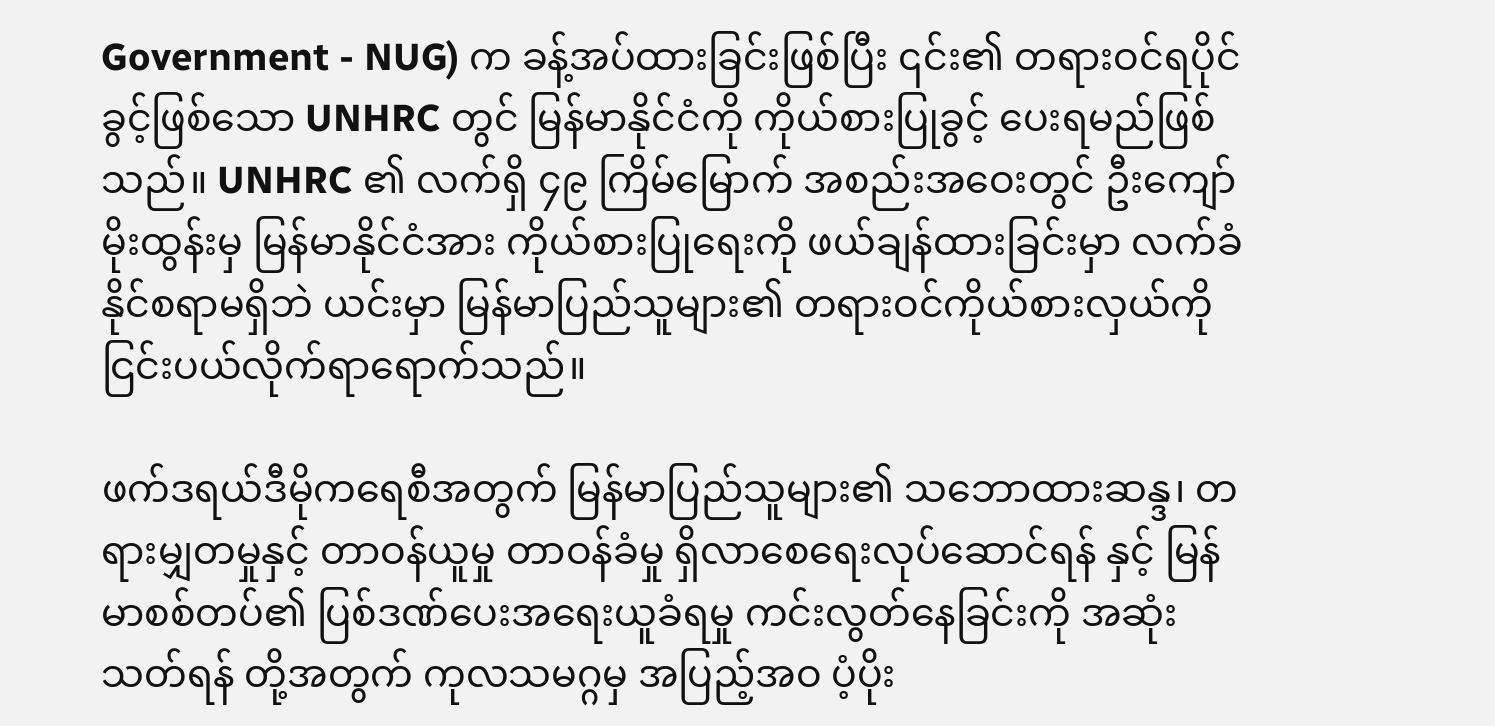Government - NUG) က ခန့်အပ်ထားခြင်းဖြစ်ပြီး ၎င်း၏ တရားဝင်ရပိုင်ခွင့်ဖြစ်သော UNHRC တွင် မြန်မာနိုင်ငံကို ကိုယ်စားပြုခွင့် ပေးရမည်ဖြစ်သည်။ UNHRC ၏ လက်ရှိ ၄၉ ကြိမ်မြောက် အစည်းအဝေးတွင် ဦးကျော်မိုးထွန်းမှ မြန်မာနိုင်ငံအား ကိုယ်စားပြုရေးကို ဖယ်ချန်ထားခြင်းမှာ လက်ခံနိုင်စရာမရှိဘဲ ယင်းမှာ မြန်မာပြည်သူများ၏ တရားဝင်ကိုယ်စားလှယ်ကို ငြင်းပယ်လိုက်ရာရောက်သည်။

ဖက်ဒရယ်ဒီမိုကရေစီအတွက် မြန်မာပြည်သူများ၏ သဘောထားဆန္ဒ၊ တရားမျှတမှုနှင့် တာဝန်ယူမှု တာဝန်ခံမှု ရှိလာစေရေးလုပ်ဆောင်ရန် နှင့် မြန်မာစစ်တပ်၏ ပြစ်ဒဏ်ပေးအရေးယူခံရမှု ကင်းလွတ်နေခြင်းကို အဆုံးသတ်ရန် တို့အတွက် ကုလသမဂ္ဂမှ အပြည့်အဝ ပံ့ပိုး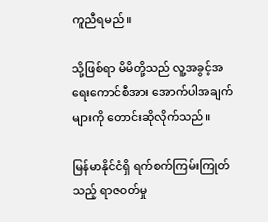ကူညီ‌ရမည်။

သို့ဖြစ်ရာ မိမိတို့သည် လူ့အခွင့်အရေးကောင်စီအား အောက်ပါအချက်များကို တောင်းဆိုလိုက်သည်။

မြန်မာနိုင်ငံရှိ ရက်စက်ကြမ်းကြုတ်သည့် ရာဇဝတ်မှု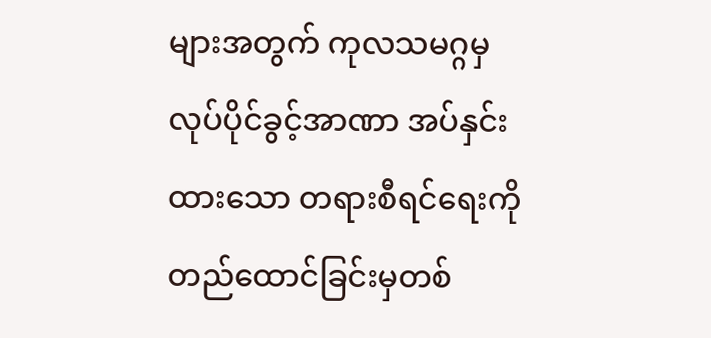များအတွက် ကုလသမဂ္ဂမှ လုပ်ပိုင်ခွင့်အာဏာ အပ်နှင်းထားသော တရားစီရင်ရေးကို တည်ထောင်ခြင်းမှတစ်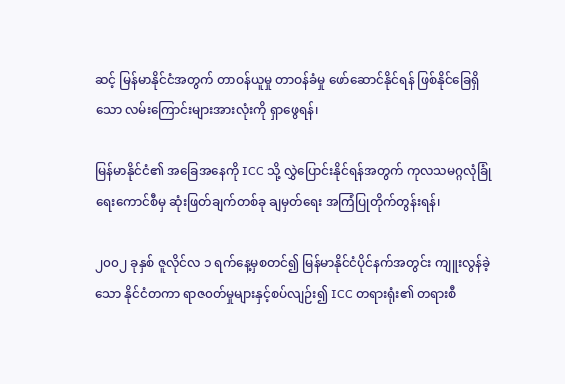ဆင့် မြန်မာနိုင်ငံအတွက် တာဝန်ယူမှု တာဝန်ခံမှု ဖော်ဆောင်နိုင်ရန် ဖြစ်နိုင်ခြေရှိသော လမ်းကြောင်းများအားလုံးကို ရှာဖွေရန်၊

မြန်မာနိုင်ငံ၏ အခြေအနေကို ICC သို့ လွှဲပြောင်းနိုင်ရန်အတွက် ကုလသမဂ္ဂလုံခြုံရေးကောင်စီမှ ဆုံးဖြတ်ချက်တစ်ခု ချမှတ်ရေး အကြံပြုတိုက်တွန်းရန်၊

၂၀၀၂ ခုနှစ် ဇူလိုင်လ ၁ ရက်နေ့မှစတင်၍ မြန်မာနိုင်ငံပိုင်နက်အတွင်း ကျူးလွန်ခဲ့သော နိုင်ငံတကာ ရာဇ၀တ်မှုများနှင့်စပ်လျဉ်း၍ ICC တရားရုံး၏ တရားစီ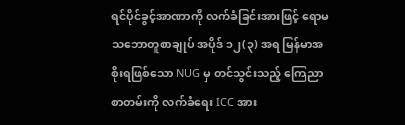ရင်ပိုင်ခွင့်အာဏာကို လက်ခံခြင်းအားဖြင့် ရောမသဘောတူစာချုပ် အပိုဒ် ၁၂(၃) အရ မြန်မာအစိုးရဖြစ်သော NUG မှ တင်သွင်းသည့် ကြေညာစာတမ်းကို လက်ခံရေး ICC အား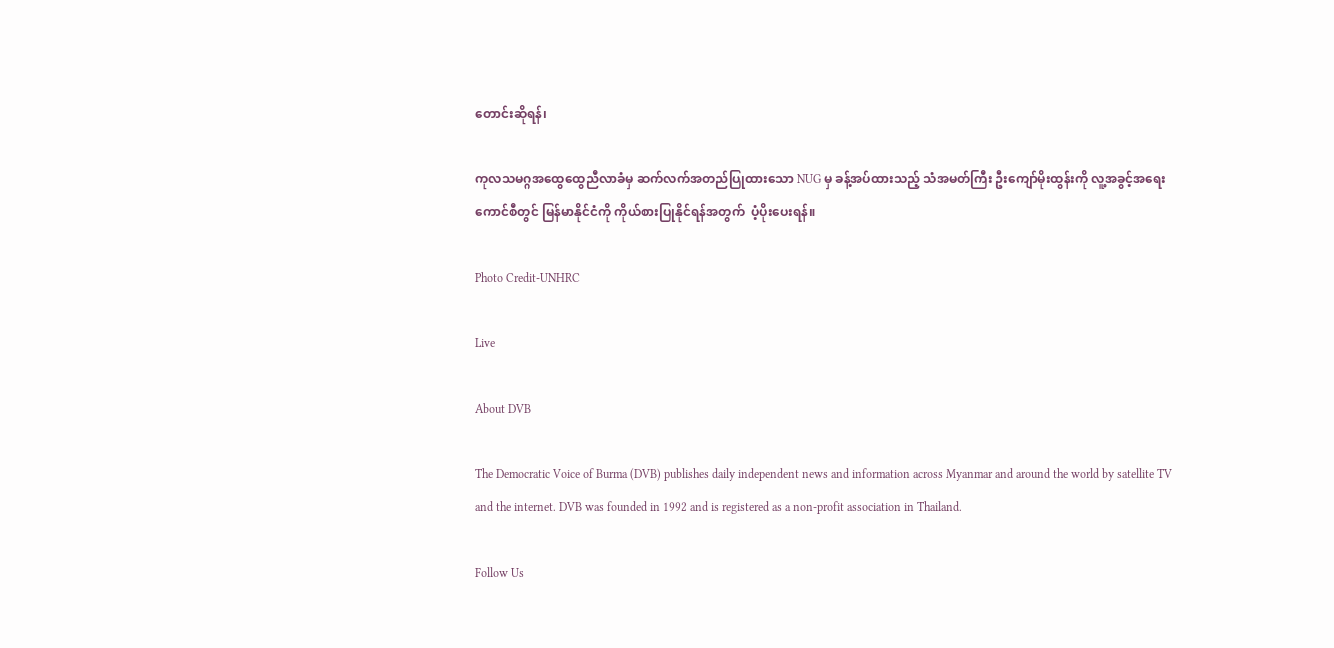တောင်းဆိုရန်၊

ကုလသမဂ္ဂအထွေထွေညီလာခံမှ ဆက်လက်အတည်ပြုထားသော NUG မှ ခန့်အပ်ထားသည့် သံအမတ်ကြီး ဦးကျော်မိုးထွန်းကို လူ့အခွင့်အရေးကောင်စီတွင် မြန်မာနိုင်ငံကို ကိုယ်စားပြုနိုင်ရန်အတွက်  ပံ့ပိုးပေးရန်။

Photo Credit-UNHRC

Live

About DVB

The Democratic Voice of Burma (DVB) publishes daily independent news and information across Myanmar and around the world by satellite TV and the internet. DVB was founded in 1992 and is registered as a non-profit association in Thailand.

Follow Us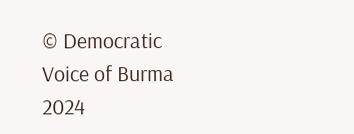© Democratic Voice of Burma 2024